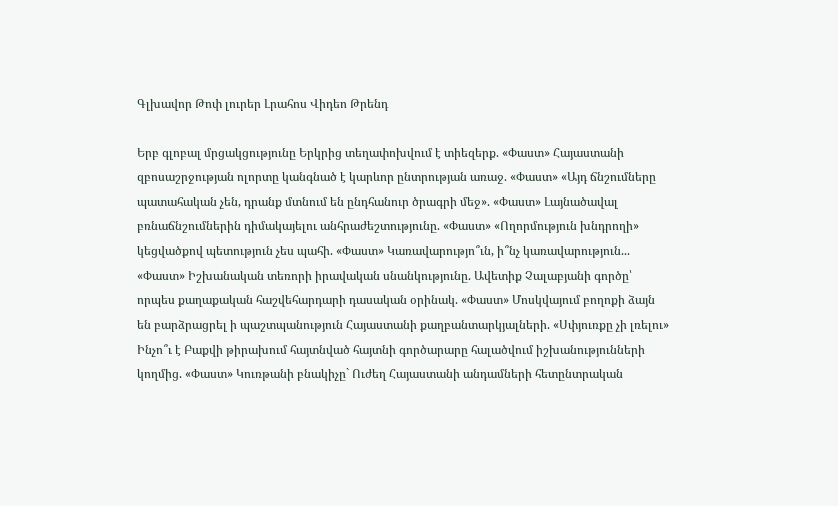Գլխավոր Թոփ լուրեր Լրահոս Վիդեո Թրենդ

Երբ գլոբալ մրցակցությունը Երկրից տեղափոխվում է տիեզերք. «Փաստ» Հայաստանի զբոսաշրջության ոլորտը կանգնած է կարևոր ընտրության առաջ. «Փաստ» «Այդ ճնշումները պատահական չեն, դրանք մտնում են ընդհանուր ծրագրի մեջ». «Փաստ» Լայնածավալ բռնաճնշումներին դիմակայելու անհրաժեշտությունը. «Փաստ» «Ողորմություն խնդրողի» կեցվածքով պետություն չես պահի. «Փաստ» Կառավարությո՞ւն, ի՞նչ կառավարություն... «Փաստ» Իշխանական տեռորի իրավական սնանկությունը. Ավետիք Չալաբյանի գործը՝ որպես քաղաքական հաշվեհարդարի դասական օրինակ. «Փաստ» Մոսկվայում բողոքի ձայն են բարձրացրել ի պաշտպանություն Հայաստանի քաղբանտարկյալների. «Սփյուռքը չի լռելու» Ինչո՞ւ է Բաքվի թիրախում հայտնված հայտնի գործարարը հալածվում իշխանությունների կողմից. «Փաստ» Կուռթանի բնակիչը` Ուժեղ Հայաստանի անդամների հետընտրական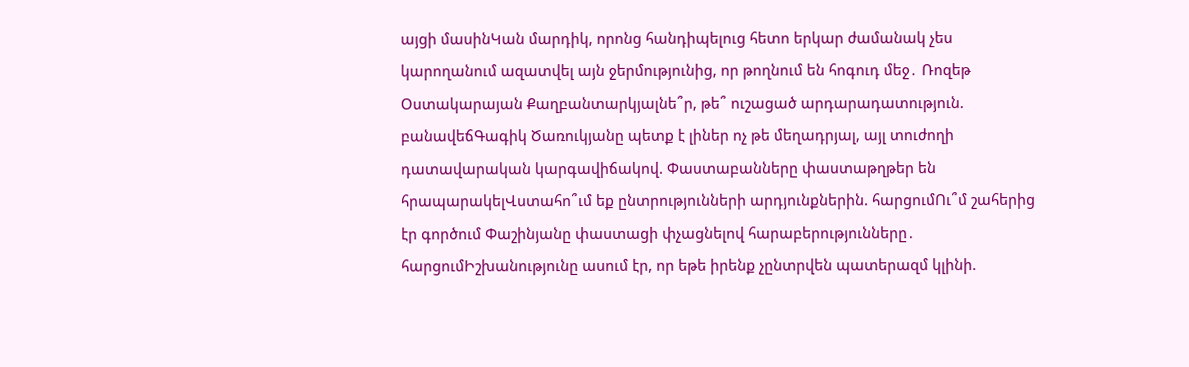այցի մասինԿան մարդիկ, որոնց հանդիպելուց հետո երկար ժամանակ չես կարողանում ազատվել այն ջերմությունից, որ թողնում են հոգուդ մեջ․ Ռոզեթ Օստակարայան Քաղբանտարկյալնե՞ր, թե՞ ուշացած արդարադատություն. բանավեճԳագիկ Ծառուկյանը պետք է լիներ ոչ թե մեղադրյալ, այլ տուժողի դատավարական կարգավիճակով. Փաստաբանները փաստաթղթեր են հրապարակելՎստահո՞ւմ եք ընտրությունների արդյունքներին. հարցումՈւ՞մ շահերից էր գործում Փաշինյանը փաստացի փչացնելով հարաբերությունները․ հարցումԻշխանությունը ասում էր, որ եթե իրենք չընտրվեն պատերազմ կլինի.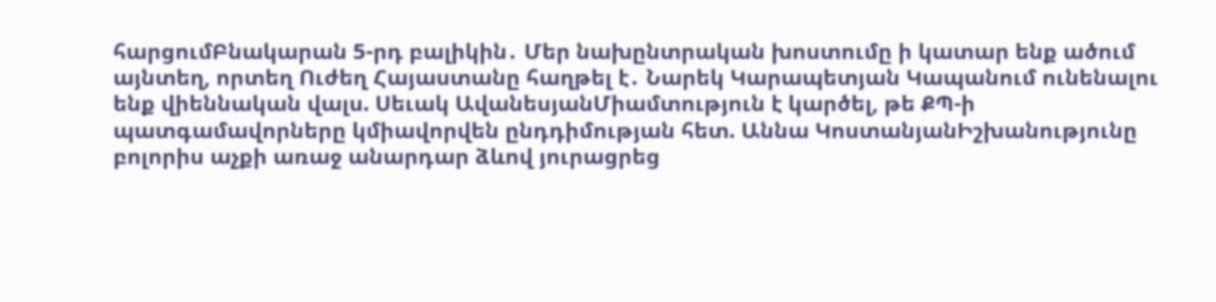հարցումԲնակարան 5-րդ բալիկին․ Մեր նախընտրական խոստումը ի կատար ենք ածում այնտեղ, որտեղ Ուժեղ Հայաստանը հաղթել է․ Նարեկ Կարապետյան Կապանում ունենալու ենք վիեննական վալս. Սեւակ ԱվանեսյանՄիամտություն է կարծել, թե ՔՊ-ի պատգամավորները կմիավորվեն ընդդիմության հետ. Աննա ԿոստանյանԻշխանությունը բոլորիս աչքի առաջ անարդար ձևով յուրացրեց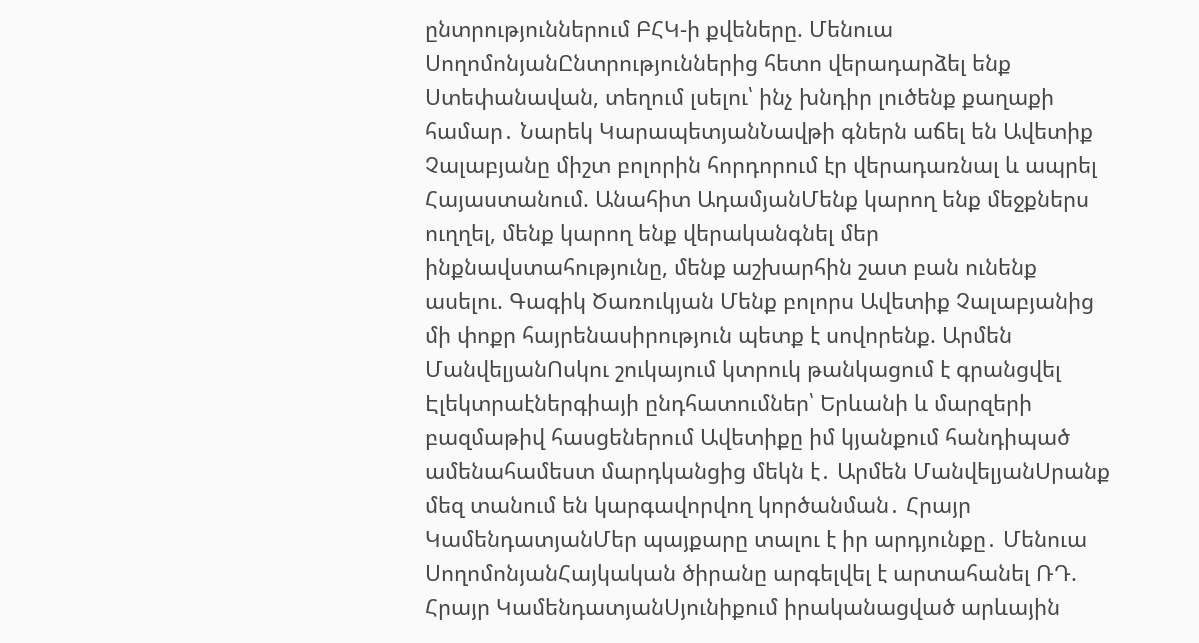ընտրություններում ԲՀԿ-ի քվեները. Մենուա ՍողոմոնյանԸնտրություններից հետո վերադարձել ենք Ստեփանավան, տեղում լսելու՝ ինչ խնդիր լուծենք քաղաքի համար․ Նարեկ ԿարապետյանՆավթի գներն աճել են Ավետիք Չալաբյանը միշտ բոլորին հորդորում էր վերադառնալ և ապրել Հայաստանում. Անահիտ ԱդամյանՄենք կարող ենք մեջքներս ուղղել, մենք կարող ենք վերականգնել մեր ինքնավստահությունը, մենք աշխարհին շատ բան ունենք ասելու. Գագիկ Ծառուկյան Մենք բոլորս Ավետիք Չալաբյանից մի փոքր հայրենասիրություն պետք է սովորենք. Արմեն ՄանվելյանՈսկու շուկայում կտրուկ թանկացում է գրանցվել Էլեկտրաէներգիայի ընդհատումներ՝ Երևանի և մարզերի բազմաթիվ հասցեներում Ավետիքը իմ կյանքում հանդիպած ամենահամեստ մարդկանցից մեկն է․ Արմեն ՄանվելյանՍրանք մեզ տանում են կարգավորվող կործանման․ Հրայր ԿամենդատյանՄեր պայքարը տալու է իր արդյունքը․ Մենուա ՍողոմոնյանՀայկական ծիրանը արգելվել է արտահանել ՌԴ. Հրայր ԿամենդատյանՍյունիքում իրականացված արևային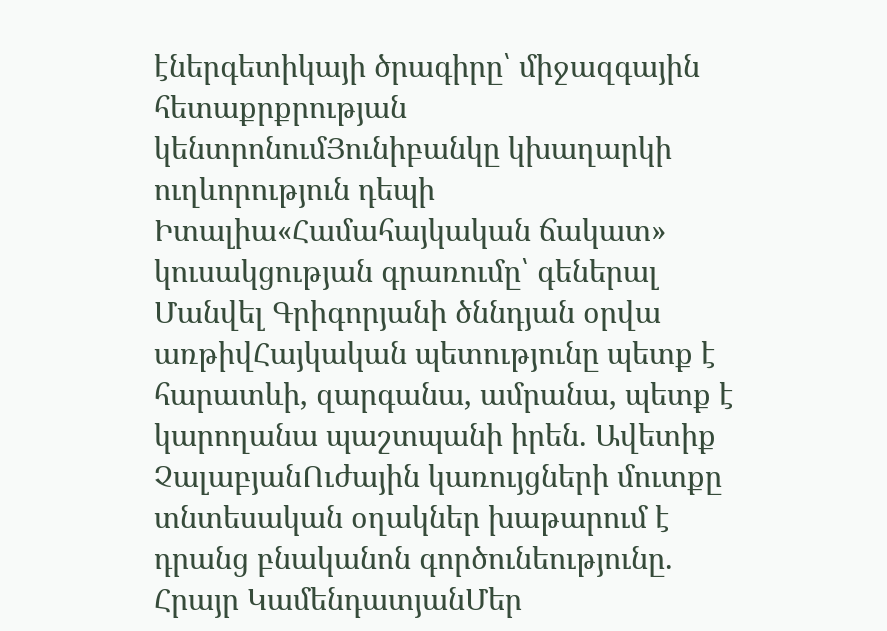էներգետիկայի ծրագիրը՝ միջազգային հետաքրքրության կենտրոնումՅունիբանկը կխաղարկի ուղևորություն դեպի Իտալիա«Համահայկական ճակատ» կուսակցության գրառումը՝ գեներալ Մանվել Գրիգորյանի ծննդյան օրվա առթիվՀայկական պետությունը պետք է հարատևի, զարգանա, ամրանա, պետք է կարողանա պաշտպանի իրեն. Ավետիք ՉալաբյանՈւժային կառույցների մուտքը տնտեսական օղակներ խաթարում է դրանց բնականոն գործունեությունը. Հրայր ԿամենդատյանՄեր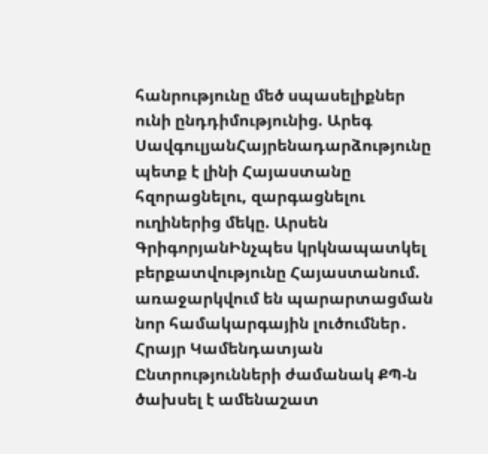հանրությունը մեծ սպասելիքներ ունի ընդդիմությունից. Արեգ ՍավգուլյանՀայրենադարձությունը պետք է լինի Հայաստանը հզորացնելու, զարգացնելու ուղիներից մեկը. Արսեն ԳրիգորյանԻնչպես կրկնապատկել բերքատվությունը Հայաստանում. առաջարկվում են պարարտացման նոր համակարգային լուծումներ․ Հրայր Կամենդատյան Ընտրությունների ժամանակ ՔՊ-ն ծախսել է ամենաշատ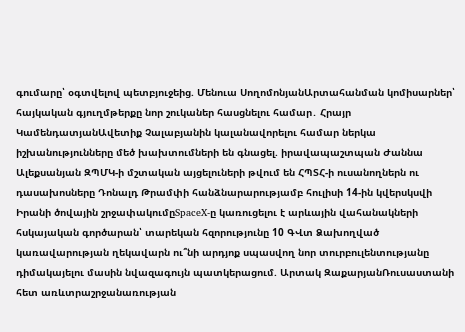գումարը՝ օգտվելով պետբյուջեից. Մենուա ՍողոմոնյանԱրտահանման կոմիսարներ՝ հայկական գյուղմթերքը նոր շուկաներ հասցնելու համար․ Հրայր ԿամենդատյանԱվետիք Չալաբյանին կալանավորելու համար ներկա իշխանությունները մեծ խախտումների են գնացել. իրավապաշտպան Ժաննա Ալեքսանյան ԶՊՄԿ-ի մշտական այցելուների թվում են ՀՊՏՀ-ի ուսանողներն ու դասախոսները Դոնալդ Թրամփի հանձնարարությամբ հուլիսի 14-ին կվերսկսվի Իրանի ծովային շրջափակումըSpaceX-ը կառուցելու է արևային վահանակների հսկայական գործարան՝ տարեկան հզորությունը 10 ԳՎտ Ձախողված կառավարության ղեկավարն ու՞նի արդյոք սպասվող նոր տուրբուլենտությանը դիմակայելու մասին նվազագույն պատկերացում. Արտակ ԶաքարյանՌուսաստանի հետ առևտրաշրջանառության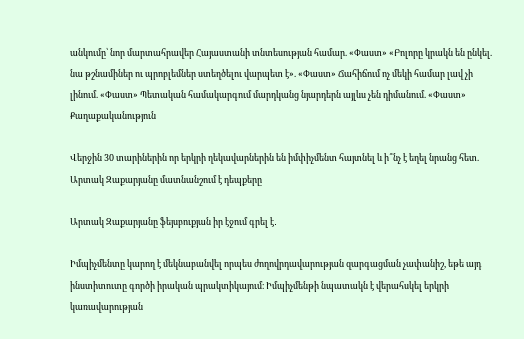անկումը՝ նոր մարտահրավեր Հայաստանի տնտեսության համար. «Փաստ» «Բոլորը կրակն են ընկել. նա թշնամիներ ու պրոբլեմներ ստեղծելու վարպետ է». «Փաստ» Ճահիճում ոչ մեկի համար լավ չի լինում. «Փաստ» Պետական համակարգում մարդկանց նյարդերն այլևս չեն դիմանում. «Փաստ»
Քաղաքականություն

Վերջին 30 տարիներին որ երկրի ղեկավարներին են իմփիչմենտ հայտնել և ի՞նչ է եղել նրանց հետ. Արտակ Զաքարյանը մատնանշում է դեպքերը

Արտակ Զաքարյանը ֆեյսբուքյան իր էջում գրել է․

Իմպիչմենտը կարող է մեկնաբանվել որպես ժողովրդավարության զարգացման չափանիշ, եթե այդ ինստիտուտը գործի իրական պրակտիկայում։ Իմպիչմենթի նպատակն է վերահսկել երկրի կառավարության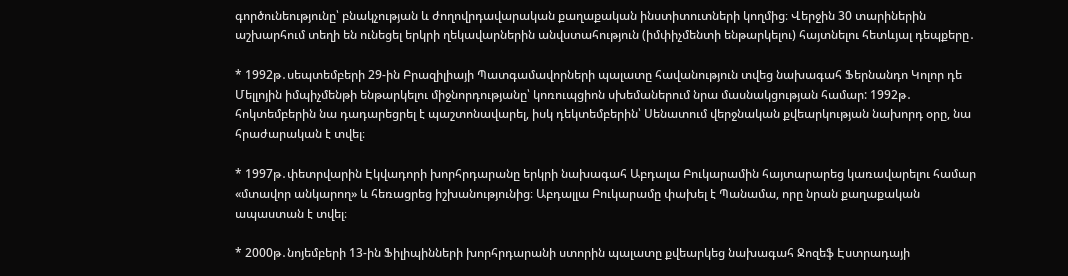գործունեությունը՝ բնակչության և ժողովրդավարական քաղաքական ինստիտուտների կողմից։ Վերջին 30 տարիներին աշխարհում տեղի են ունեցել երկրի ղեկավարներին անվստահություն (իմփիչմենտի ենթարկելու) հայտնելու հետևյալ դեպքերը․

* 1992թ․սեպտեմբերի 29-ին Բրազիլիայի Պատգամավորների պալատը հավանություն տվեց նախագահ Ֆերնանդո Կոլոր դե Մելլոյին իմպիչմենթի ենթարկելու միջնորդությանը՝ կոռուպցիոն սխեմաներում նրա մասնակցության համար: 1992թ․ հոկտեմբերին նա դադարեցրել է պաշտոնավարել, իսկ դեկտեմբերին՝ Սենատում վերջնական քվեարկության նախորդ օրը, նա հրաժարական է տվել։

* 1997թ․փետրվարին Էկվադորի խորհրդարանը երկրի նախագահ Աբդալա Բուկարամին հայտարարեց կառավարելու համար «մտավոր անկարող» և հեռացրեց իշխանությունից։ Աբդալլա Բուկարամը փախել է Պանամա, որը նրան քաղաքական ապաստան է տվել։

* 2000թ․նոյեմբերի 13-ին Ֆիլիպինների խորհրդարանի ստորին պալատը քվեարկեց նախագահ Ջոզեֆ Էստրադայի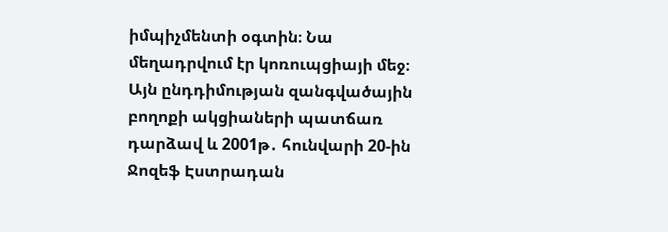իմպիչմենտի օգտին։ Նա մեղադրվում էր կոռուպցիայի մեջ։ Այն ընդդիմության զանգվածային բողոքի ակցիաների պատճառ դարձավ և 2001թ․ հունվարի 20-ին Ջոզեֆ Էստրադան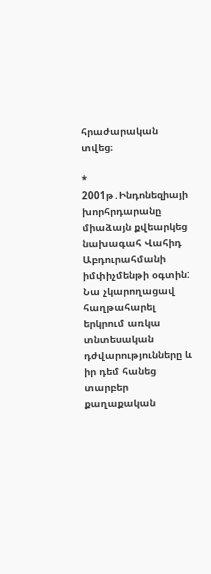հրաժարական տվեց։

* 2001թ․Ինդոնեզիայի խորհրդարանը միաձայն քվեարկեց նախագահ Վահիդ Աբդուրահմանի իմփիչմենթի օգտին: Նա չկարողացավ հաղթահարել երկրում առկա տնտեսական դժվարությունները և իր դեմ հանեց տարբեր քաղաքական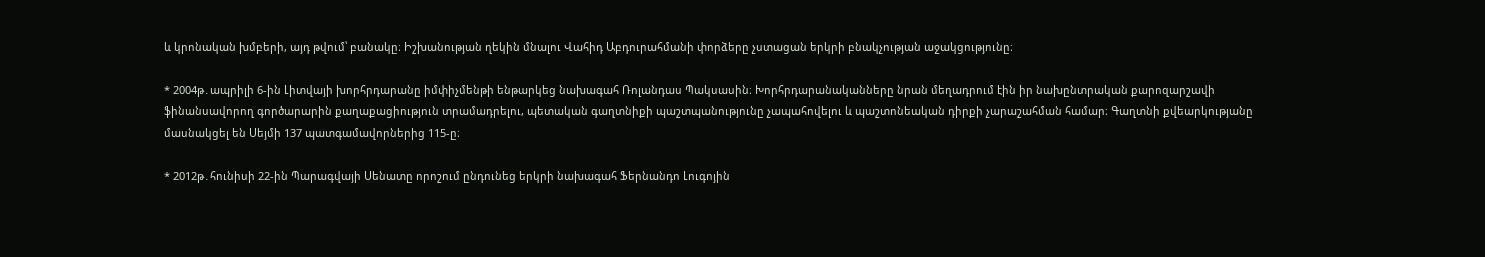և կրոնական խմբերի, այդ թվում՝ բանակը։ Իշխանության ղեկին մնալու Վահիդ Աբդուրահմանի փորձերը չստացան երկրի բնակչության աջակցությունը։

* 2004թ․ապրիլի 6-ին Լիտվայի խորհրդարանը իմփիչմենթի ենթարկեց նախագահ Ռոլանդաս Պակսասին։ Խորհրդարանականները նրան մեղադրում էին իր նախընտրական քարոզարշավի ֆինանսավորող գործարարին քաղաքացիություն տրամադրելու, պետական գաղտնիքի պաշտպանությունը չապահովելու և պաշտոնեական դիրքի չարաշահման համար։ Գաղտնի քվեարկությանը մասնակցել են Սեյմի 137 պատգամավորներից 115-ը։

* 2012թ․հունիսի 22-ին Պարագվայի Սենատը որոշում ընդունեց երկրի նախագահ Ֆերնանդո Լուգոյին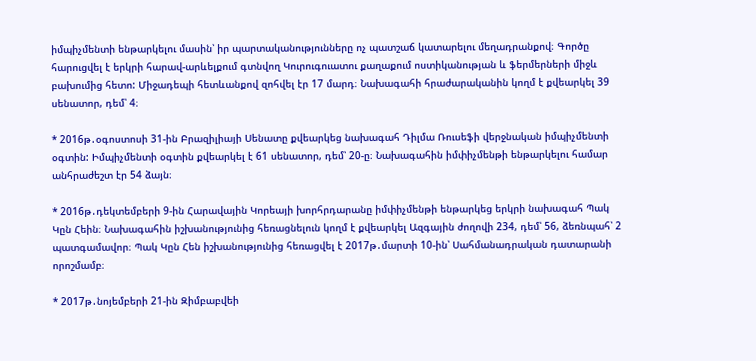իմպիչմենտի ենթարկելու մասին՝ իր պարտականությունները ոչ պատշաճ կատարելու մեղադրանքով։ Գործը հարուցվել է երկրի հարավ-արևելքում գտնվող Կուրուգուատու քաղաքում ոստիկանության և ֆերմերների միջև բախումից հետո: Միջադեպի հետևանքով զոհվել էր 17 մարդ։ Նախագահի հրաժարականին կողմ է քվեարկել 39 սենատոր, դեմ՝ 4։

* 2016թ․օգոստոսի 31-ին Բրազիլիայի Սենատը քվեարկեց նախագահ Դիլմա Ռուսեֆի վերջնական իմպիչմենտի օգտին: Իմպիչմենտի օգտին քվեարկել է 61 սենատոր, դեմ՝ 20-ը։ Նախագահին իմփիչմենթի ենթարկելու համար անհրաժեշտ էր 54 ձայն։

* 2016թ․դեկտեմբերի 9-ին Հարավային Կորեայի խորհրդարանը իմփիչմենթի ենթարկեց երկրի նախագահ Պակ Կըն Հեին։ Նախագահին իշխանությունից հեռացնելուն կողմ է քվեարկել Ազգային ժողովի 234, դեմ՝ 56, ձեռնպահ՝ 2 պատգամավոր։ Պակ Կըն Հեն իշխանությունից հեռացվել է 2017թ․մարտի 10-ին՝ Սահմանադրական դատարանի որոշմամբ։

* 2017թ․նոյեմբերի 21-ին Զիմբաբվեի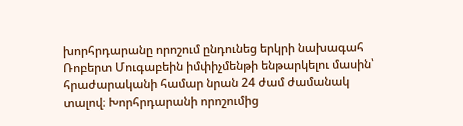խորհրդարանը որոշում ընդունեց երկրի նախագահ Ռոբերտ Մուգաբեին իմփիչմենթի ենթարկելու մասին՝ հրաժարականի համար նրան 24 ժամ ժամանակ տալով։ Խորհրդարանի որոշումից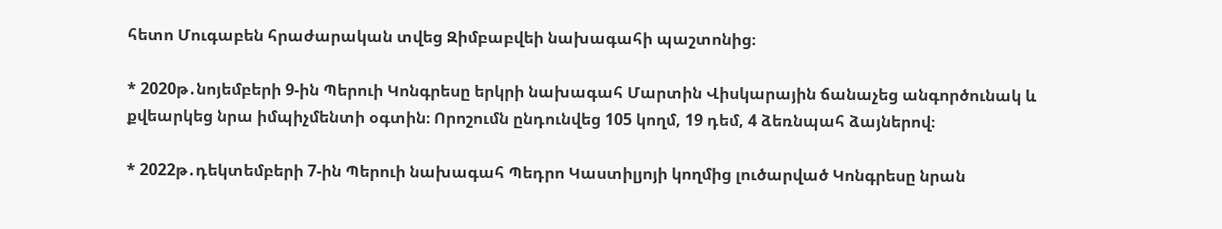հետո Մուգաբեն հրաժարական տվեց Զիմբաբվեի նախագահի պաշտոնից։

* 2020թ․նոյեմբերի 9-ին Պերուի Կոնգրեսը երկրի նախագահ Մարտին Վիսկարային ճանաչեց անգործունակ և քվեարկեց նրա իմպիչմենտի օգտին։ Որոշումն ընդունվեց 105 կողմ, 19 դեմ, 4 ձեռնպահ ձայներով։

* 2022թ․դեկտեմբերի 7-ին Պերուի նախագահ Պեդրո Կաստիլյոյի կողմից լուծարված Կոնգրեսը նրան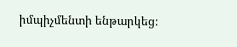իմպիչմենտի ենթարկեց։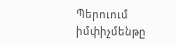Պերուում իմփիչմենթը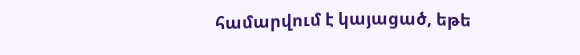համարվում է կայացած, եթե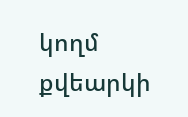կողմ քվեարկի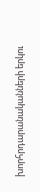խորհրդարանականների երկու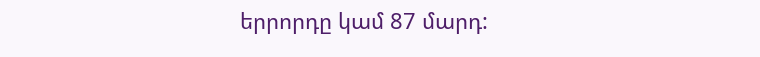երրորդը կամ 87 մարդ: